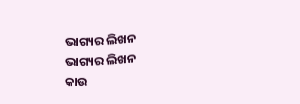ଭାଗ୍ୟର ଲିଖନ
ଭାଗ୍ୟର ଲିଖନ
କାଉ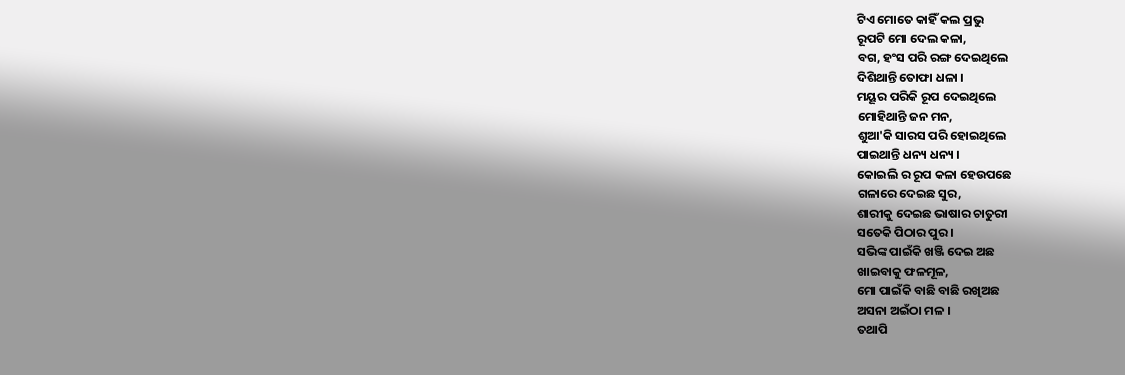ଟିଏ ମୋତେ କାହିଁ କଲ ପ୍ରଭୁ
ରୂପଟି ମୋ ଦେଲ କଳା,
ବଗ, ହଂସ ପରି ରଙ୍ଗ ଦେଇଥିଲେ
ଦିଶିଥାନ୍ତି ତୋଫା ଧଳା ।
ମୟୂର ପରିକି ରୂପ ଦେଇଥିଲେ
ମୋହିଥାନ୍ତି ଜନ ମନ,
ଶୁଆ'କି ସାରସ ପରି ହୋଇଥିଲେ
ପାଇଥାନ୍ତି ଧନ୍ୟ ଧନ୍ୟ ।
କୋଇଲି ର ରୂପ କଳା ହେଉପଛେ
ଗଳାରେ ଦେଇଛ ସୁର,
ଶାରୀକୁ ଦେଇଛ ଭାଷାର ଚାତୁରୀ
ସତେକି ପିଠାର ପୁର ।
ସଭିଙ୍କ ପାଇଁକି ଖଞ୍ଜି ଦେଇ ଅଛ
ଖାଇବାକୁ ଫଳମୂଳ,
ମୋ ପାଇଁକି ବାଛି ବାଛି ରଖିଅଛ
ଅସନା ଅଇଁଠା ମଳ ।
ତଥାପି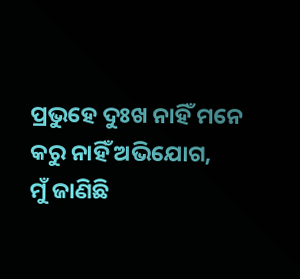ପ୍ରଭୁହେ ଦୁଃଖ ନାହିଁ ମନେ
କରୁ ନାହିଁ ଅଭିଯୋଗ,
ମୁଁ ଜାଣିଛି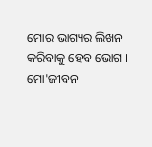ମୋର ଭାଗ୍ୟର ଲିଖନ
କରିବାକୁ ହେବ ଭୋଗ ।
ମୋ'ଜୀବନ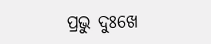ପ୍ରଭୁ ଦୁଃଖେ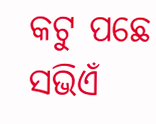କଟୁ ପଛେ
ସଭିଏଁ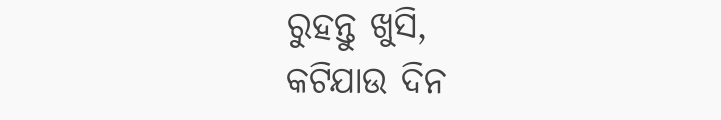ରୁହନ୍ତୁ ଖୁସି,
କଟିଯାଉ ଦିନ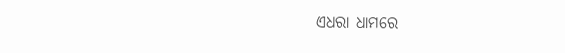ଏଧରା ଧାମରେ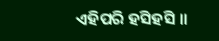ଏହିପରି ହସିହସି ।।